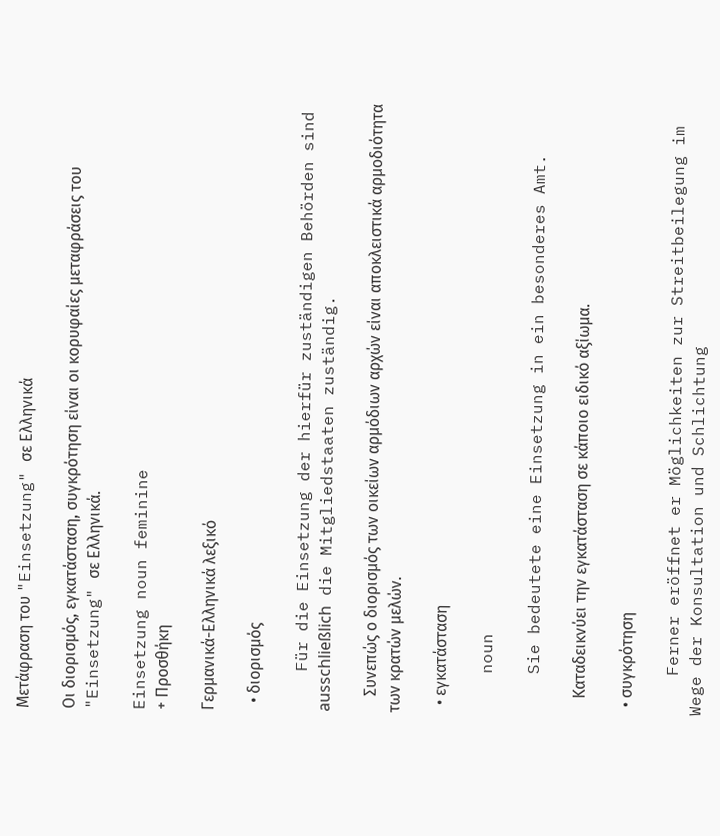Μετάφραση του "Einsetzung" σε Ελληνικά

Οι διορισμός, εγκατάσταση, συγκρότηση είναι οι κορυφαίες μεταφράσεις του "Einsetzung" σε Ελληνικά.

Einsetzung noun feminine
+ Προσθήκη

Γερμανικά-Ελληνικά λεξικό

  • διορισμός

    Für die Einsetzung der hierfür zuständigen Behörden sind ausschließlich die Mitgliedstaaten zuständig.

    Συνεπώς ο διορισμός των οικείων αρμόδιων αρχών είναι αποκλειστικά αρμοδιότητα των κρατών μελών.

  • εγκατάσταση

    noun

    Sie bedeutete eine Einsetzung in ein besonderes Amt.

    Καταδεικνύει την εγκατάσταση σε κάποιο ειδικό αξίωμα.

  • συγκρότηση

    Ferner eröffnet er Möglichkeiten zur Streitbeilegung im Wege der Konsultation und Schlichtung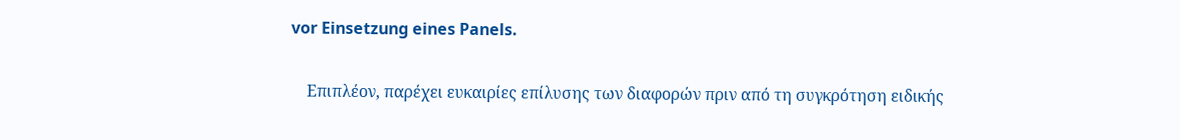vor Einsetzung eines Panels.

    Επιπλέον, παρέχει ευκαιρίες επίλυσης των διαφορών πριν από τη συγκρότηση ειδικής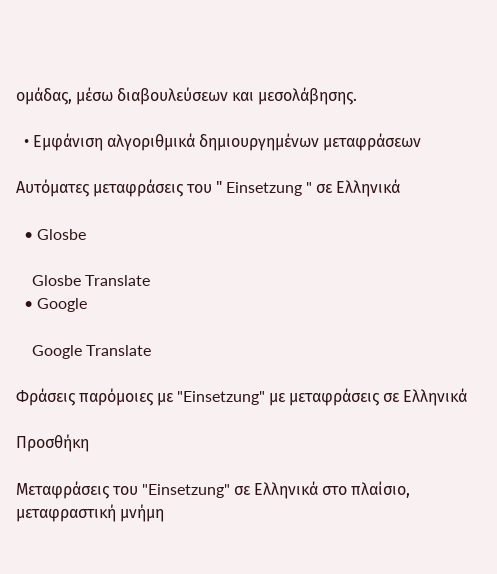ομάδας, μέσω διαβουλεύσεων και μεσολάβησης.

  • Εμφάνιση αλγοριθμικά δημιουργημένων μεταφράσεων

Αυτόματες μεταφράσεις του " Einsetzung " σε Ελληνικά

  • Glosbe

    Glosbe Translate
  • Google

    Google Translate

Φράσεις παρόμοιες με "Einsetzung" με μεταφράσεις σε Ελληνικά

Προσθήκη

Μεταφράσεις του "Einsetzung" σε Ελληνικά στο πλαίσιο, μεταφραστική μνήμη